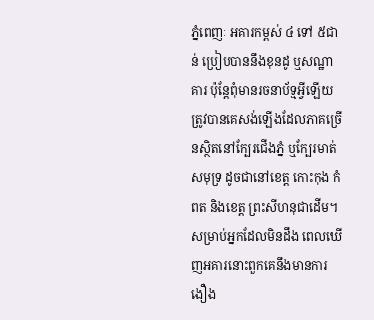ភ្នំពេញៈ អគារកម្ពស់ ៤ ទៅ ៥ជាន់ ប្រៀបបាននឹងខុនដូ ឬសណ្ឋាគារ ប៉ុន្តែពុំមានរចនាប័ទ្មអ្វីឡើយត្រូវបានគេសង់ឡើងដែលភាគច្រើនស្ថិតនៅក្បែរជើងភ្នំ ឬក្បែរមាត់សមុទ្រ ដូចជានៅខេត្ត កោះកុង កំពត និងខេត្ត ព្រះសីហនុជាដើម។
សម្រាប់អ្នកដែលមិនដឹង ពេលឃើញអគារនោះពួកគេនឹងមានការងឿង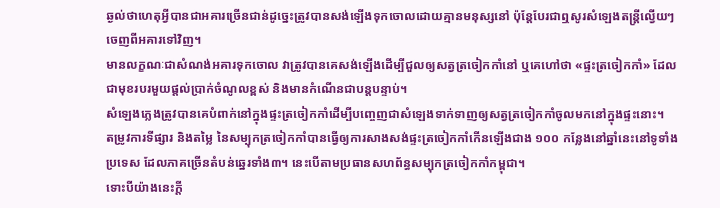ឆ្ងល់ថាហេតុអ្វីបានជាអគារច្រើនជាន់ដូច្នេះត្រូវបានសង់ឡើងទុកចោលដោយគ្មានមនុស្សនៅ ប៉ុន្តែបែរជាឮសូរសំឡេងតន្ត្រីល្វើយៗចេញពីអគារទៅវិញ។
មានលក្ខណៈជាសំណង់អគារទុកចោល វាត្រូវបានគេសង់ឡើងដើម្បីជួលឲ្យសត្វត្រចៀកកាំនៅ ឬគេហៅថា «ផ្ទះត្រចៀកកាំ» ដែលជាមុខរបរមួយផ្តល់ប្រាក់ចំណូលខ្ពស់ និងមានកំណើនជាបន្តបន្ទាប់។
សំឡេងភ្លេងត្រូវបានគេបំពាក់នៅក្នុងផ្ទះត្រចៀកកាំដើម្បីបញ្ចេញជាសំឡេងទាក់ទាញឲ្យសត្វត្រចៀកកាំចូលមកនៅក្នុងផ្ទះនោះ។
តម្រូវការទីផ្សារ និងតម្លៃ នៃសម្បុកត្រចៀកកាំបានធ្វើឲ្យការសាងសង់ផ្ទះត្រចៀកកាំកើនឡើងជាង ១០០ កន្លែងនៅឆ្នាំនេះនៅទូទាំងប្រទេស ដែលភាគច្រើនតំបន់ឆ្នេរទាំង៣។ នេះបើតាមប្រធានសហព័ន្ធសម្បុកត្រចៀកកាំកម្ពុជា។
ទោះបីយ៉ាងនេះក្តី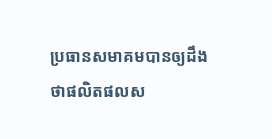ប្រធានសមាគមបានឲ្យដឹងថាផលិតផលស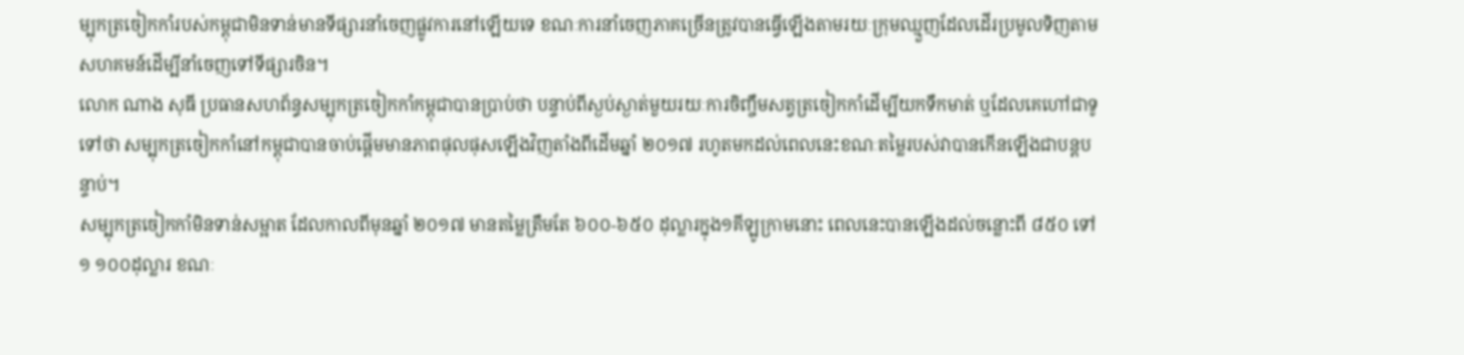ម្បុកត្រចៀកកាំរបស់កម្ពុជាមិនទាន់មានទីផ្សារនាំចេញផ្លូវការនៅឡើយទេ ខណៈការនាំចេញភាគច្រើនត្រូវបានធ្វើឡើងតាមរយៈក្រុមឈ្មួញដែលដើរប្រមូលទិញតាមសហគមន៍ដើម្បីនាំចេញទៅទីផ្សារចិន។
លោក ណាង សុធី ប្រធានសហព័ន្ធសម្បុកត្រចៀកកាំកម្ពុជាបានប្រាប់ថា បន្ទាប់ពីស្ងប់ស្ងាត់មួយរយៈការចិញ្ចឹមសត្វត្រចៀកកាំដើម្បីយកទឹកមាត់ ឬដែលគេហៅជាទូទៅថា សម្បុកត្រចៀកកាំនៅកម្ពុជាបានចាប់ផ្តើមមានភាពផុលផុសឡើងវិញតាំងពីដើមឆ្នាំ ២០១៧ រហូតមកដល់ពេលនេះខណៈតម្លៃរបស់វាបានកើនឡើងជាបន្តបន្ទាប់។
សម្បុកត្រចៀកកាំមិនទាន់សម្អាត ដែលកាលពីមុនឆ្នាំ ២០១៧ មានតម្លៃត្រឹមតែ ៦០០-៦៥០ ដុល្លារក្នុង១គីឡូក្រាមនោះ ពេលនេះបានឡើងដល់ចន្លោះពី ៨៥០ ទៅ ១ ១០០ដុល្លារ ខណៈ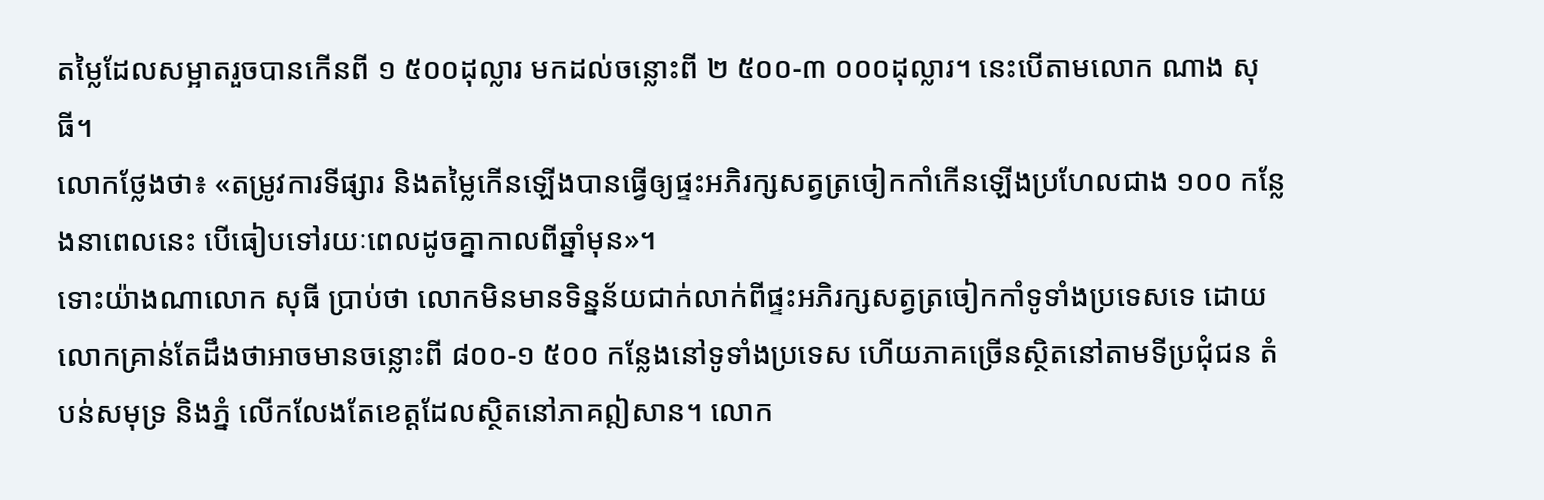តម្លៃដែលសម្អាតរួចបានកើនពី ១ ៥០០ដុល្លារ មកដល់ចន្លោះពី ២ ៥០០-៣ ០០០ដុល្លារ។ នេះបើតាមលោក ណាង សុធី។
លោកថ្លែងថា៖ «តម្រូវការទីផ្សារ និងតម្លៃកើនឡើងបានធ្វើឲ្យផ្ទះអភិរក្សសត្វត្រចៀកកាំកើនឡើងប្រហែលជាង ១០០ កន្លែងនាពេលនេះ បើធៀបទៅរយៈពេលដូចគ្នាកាលពីឆ្នាំមុន»។
ទោះយ៉ាងណាលោក សុធី ប្រាប់ថា លោកមិនមានទិន្នន័យជាក់លាក់ពីផ្ទះអភិរក្សសត្វត្រចៀកកាំទូទាំងប្រទេសទេ ដោយលោកគ្រាន់តែដឹងថាអាចមានចន្លោះពី ៨០០-១ ៥០០ កន្លែងនៅទូទាំងប្រទេស ហើយភាគច្រើនស្ថិតនៅតាមទីប្រជុំជន តំបន់សមុទ្រ និងភ្នំ លើកលែងតែខេត្តដែលស្ថិតនៅភាគឦសាន។ លោក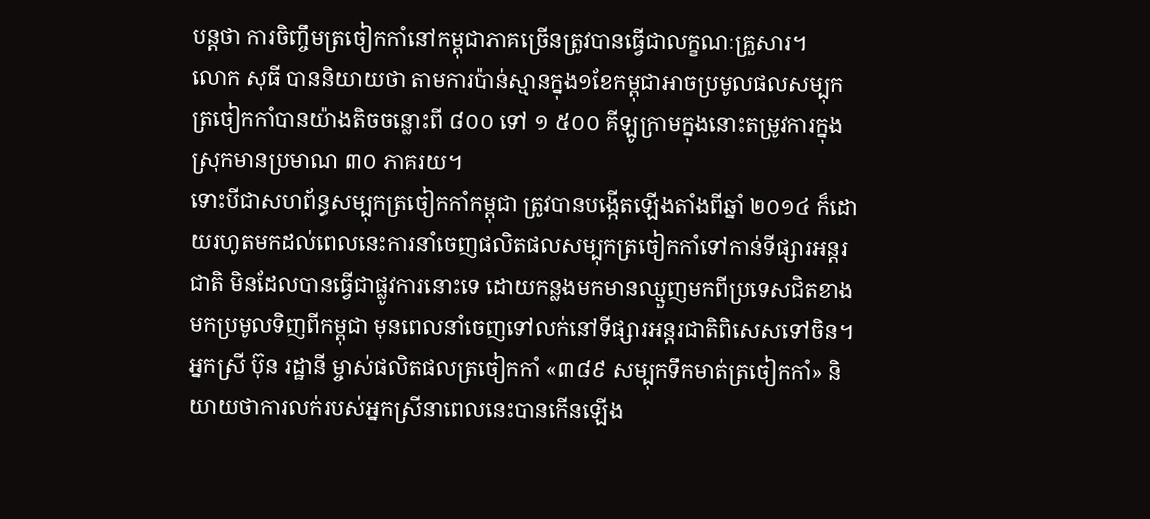បន្តថា ការចិញ្ចឹមត្រចៀកកាំនៅកម្ពុជាភាគច្រើនត្រូវបានធ្វើជាលក្ខណៈគ្រួសារ។
លោក សុធី បាននិយាយថា តាមការប៉ាន់ស្មានក្នុង១ខែកម្ពុជាអាចប្រមូលផលសម្បុកត្រចៀកកាំបានយ៉ាងតិចចន្លោះពី ៨០០ ទៅ ១ ៥០០ គីឡូក្រាមក្នុងនោះតម្រូវការក្នុងស្រុកមានប្រមាណ ៣០ ភាគរយ។
ទោះបីជាសហព័ន្ធសម្បុកត្រចៀកកាំកម្ពុជា ត្រូវបានបង្កើតឡើងតាំងពីឆ្នាំ ២០១៤ ក៏ដោយរហូតមកដល់ពេលនេះការនាំចេញផលិតផលសម្បុកត្រចៀកកាំទៅកាន់ទីផ្សារអន្តរជាតិ មិនដែលបានធ្វើជាផ្លូវការនោះទេ ដោយកន្លងមកមានឈ្មួញមកពីប្រទេសជិតខាងមកប្រមូលទិញពីកម្ពុជា មុនពេលនាំចេញទៅលក់នៅទីផ្សារអន្តរជាតិពិសេសទៅចិន។
អ្នកស្រី ប៊ុន រដ្ឋានី ម្ចាស់ផលិតផលត្រចៀកកាំ «៣៨៩ សម្បុកទឹកមាត់ត្រចៀកកាំ» និយាយថាការលក់របស់អ្នកស្រីនាពេលនេះបានកើនឡើង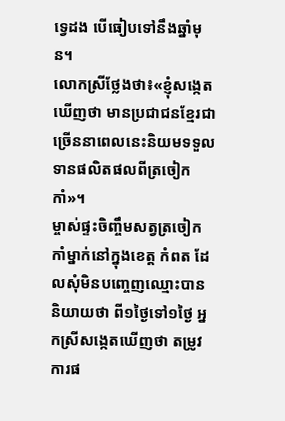ទ្វេដង បើធៀបទៅនឹងឆ្នាំមុន។
លោកស្រីថ្លែងថា៖«ខ្ញុំសង្កេតឃើញថា មានប្រជាជនខ្មែរជាច្រើននាពេលនេះនិយមទទួលទានផលិតផលពីត្រចៀកកាំ»។
ម្ចាស់ផ្ទះចិញ្ចឹមសត្វត្រចៀកកាំម្នាក់នៅក្នុងខេត្ត កំពត ដែលសុំមិនបញ្ចេញឈ្មោះបាននិយាយថា ពី១ថ្ងៃទៅ១ថ្ងៃ អ្នកស្រីសង្កេតឃើញថា តម្រូវការផ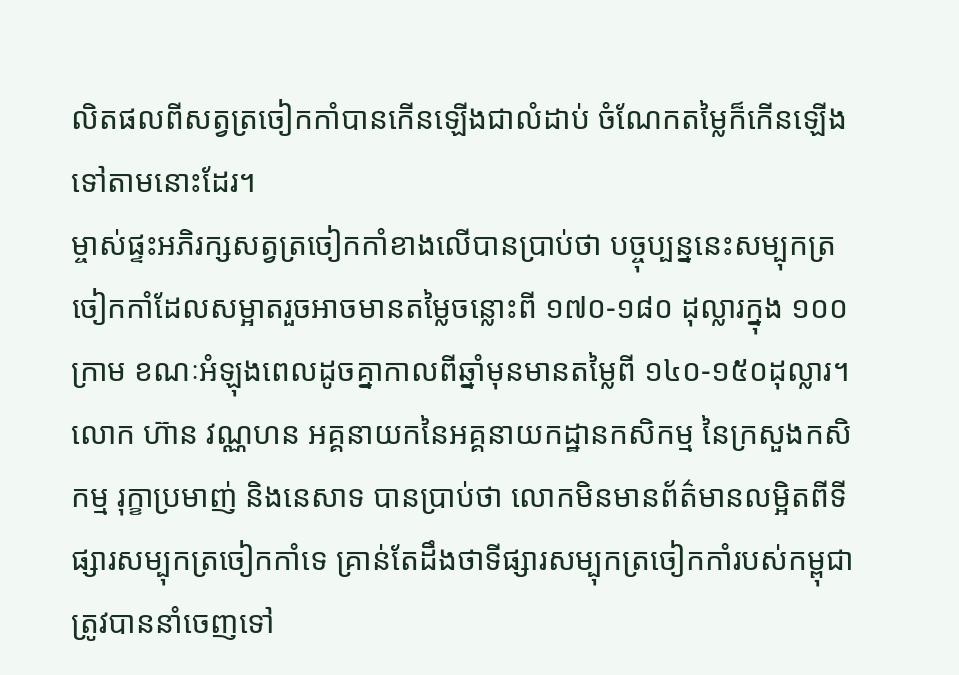លិតផលពីសត្វត្រចៀកកាំបានកើនឡើងជាលំដាប់ ចំណែកតម្លៃក៏កើនឡើងទៅតាមនោះដែរ។
ម្ចាស់ផ្ទះអភិរក្សសត្វត្រចៀកកាំខាងលើបានប្រាប់ថា បច្ចុប្បន្ននេះសម្បុកត្រចៀកកាំដែលសម្អាតរួចអាចមានតម្លៃចន្លោះពី ១៧០-១៨០ ដុល្លារក្នុង ១០០ក្រាម ខណៈអំឡុងពេលដូចគ្នាកាលពីឆ្នាំមុនមានតម្លៃពី ១៤០-១៥០ដុល្លារ។
លោក ហ៊ាន វណ្ណហន អគ្គនាយកនៃអគ្គនាយកដ្ឋានកសិកម្ម នៃក្រសួងកសិកម្ម រុក្ខាប្រមាញ់ និងនេសាទ បានប្រាប់ថា លោកមិនមានព័ត៌មានលម្អិតពីទីផ្សារសម្បុកត្រចៀកកាំទេ គ្រាន់តែដឹងថាទីផ្សារសម្បុកត្រចៀកកាំរបស់កម្ពុជាត្រូវបាននាំចេញទៅ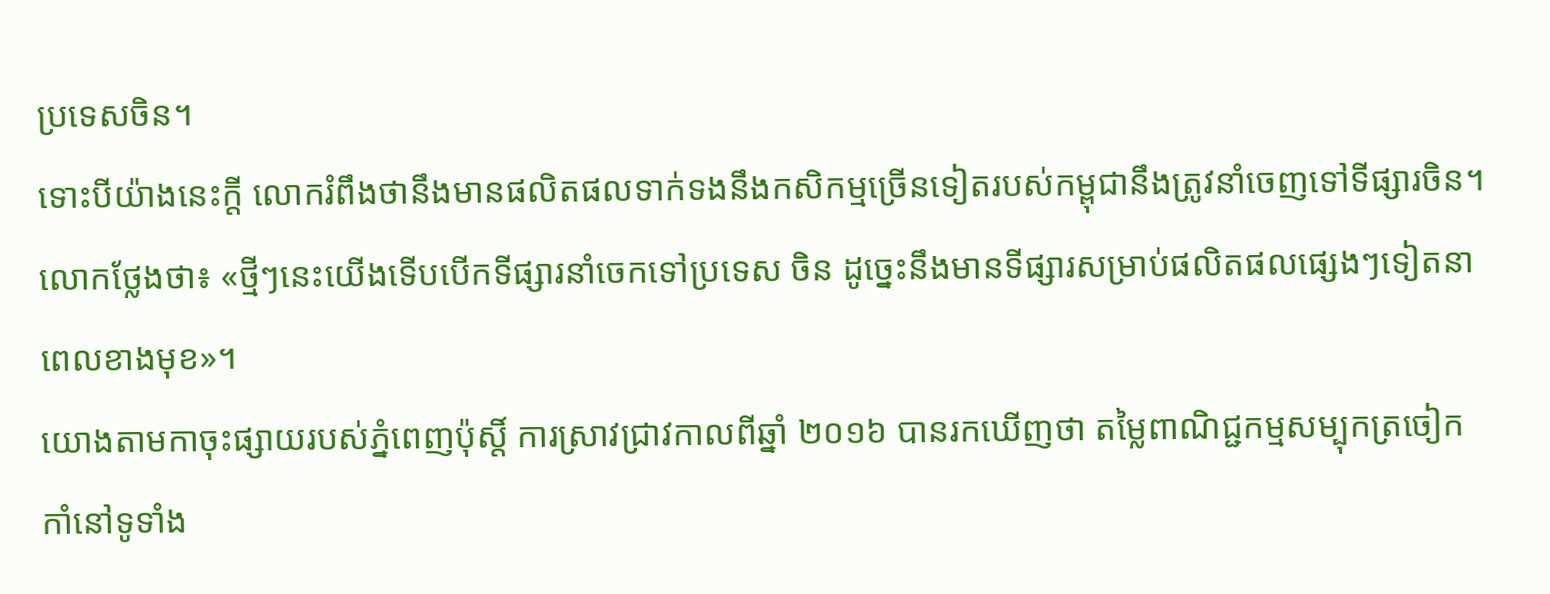ប្រទេសចិន។
ទោះបីយ៉ាងនេះក្តី លោករំពឹងថានឹងមានផលិតផលទាក់ទងនឹងកសិកម្មច្រើនទៀតរបស់កម្ពុជានឹងត្រូវនាំចេញទៅទីផ្សារចិន។ លោកថ្លែងថា៖ «ថ្មីៗនេះយើងទើបបើកទីផ្សារនាំចេកទៅប្រទេស ចិន ដូច្នេះនឹងមានទីផ្សារសម្រាប់ផលិតផលផ្សេងៗទៀតនាពេលខាងមុខ»។
យោងតាមកាចុះផ្សាយរបស់ភ្នំពេញប៉ុស្តិ៍ ការស្រាវជ្រាវកាលពីឆ្នាំ ២០១៦ បានរកឃើញថា តម្លៃពាណិជ្ជកម្មសម្បុកត្រចៀកកាំនៅទូទាំង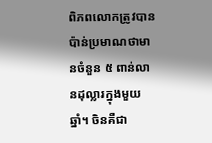ពិភពលោកត្រូវបានប៉ាន់ប្រមាណថាមានចំនួន ៥ ពាន់លានដុល្លារក្នុងមួយឆ្នាំ។ ចិនគឺជា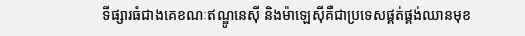ទីផ្សារធំជាងគេខណៈឥណ្ឌូនេស៊ី និងម៉ាឡេស៊ីគឺជាប្រទេសផ្គត់ផ្គង់ឈានមុខ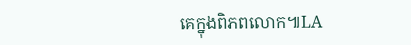គេក្នុងពិភពលោក៕LA